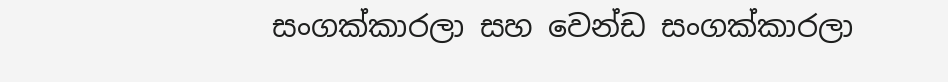සංගක්කාරලා සහ වෙන්ඩ සංගක්කාරලා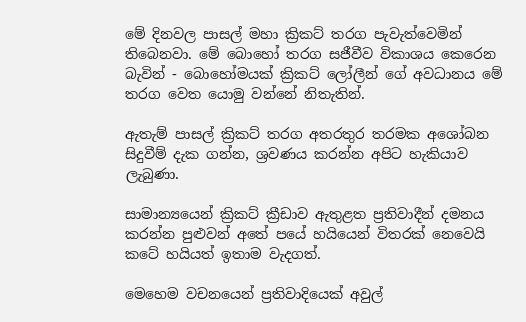මේ දිනවල පාසල් මහා ක්‍රිකට් තරග පැවැත්වෙමින් තිබෙනවා. මේ බොහෝ තරග සජීවීව විකාශය කෙරෙන බැවින් - බොහෝමයක් ක්‍රිකට් ලෝලීන් ගේ අවධානය මේ තරග වෙත යොමු වන්නේ නිතැතින්.

ඇතැම් පාසල් ක්‍රිකට් තරග අතරතුර තරමක අශෝබන සිදුවීම් දැක ගන්න, ශ්‍රවණය කරන්න අපිට හැකියාව ලැබුණා.

සාමාන්‍යයෙන් ක්‍රිකට් ක්‍රීඩාව ඇතුළත ප්‍රතිවාදීන් දමනය කරන්න පුළුවන් අතේ පයේ හයියෙන් විතරක් නෙවෙයි කටේ හයියත් ඉතාම වැදගත්.

මෙහෙම වචනයෙන් ප්‍රතිවාදියෙක් අවුල්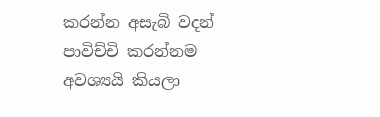කරන්න අසැබි වදන් පාවිච්චි කරන්නම අවශ්‍යයි කියලා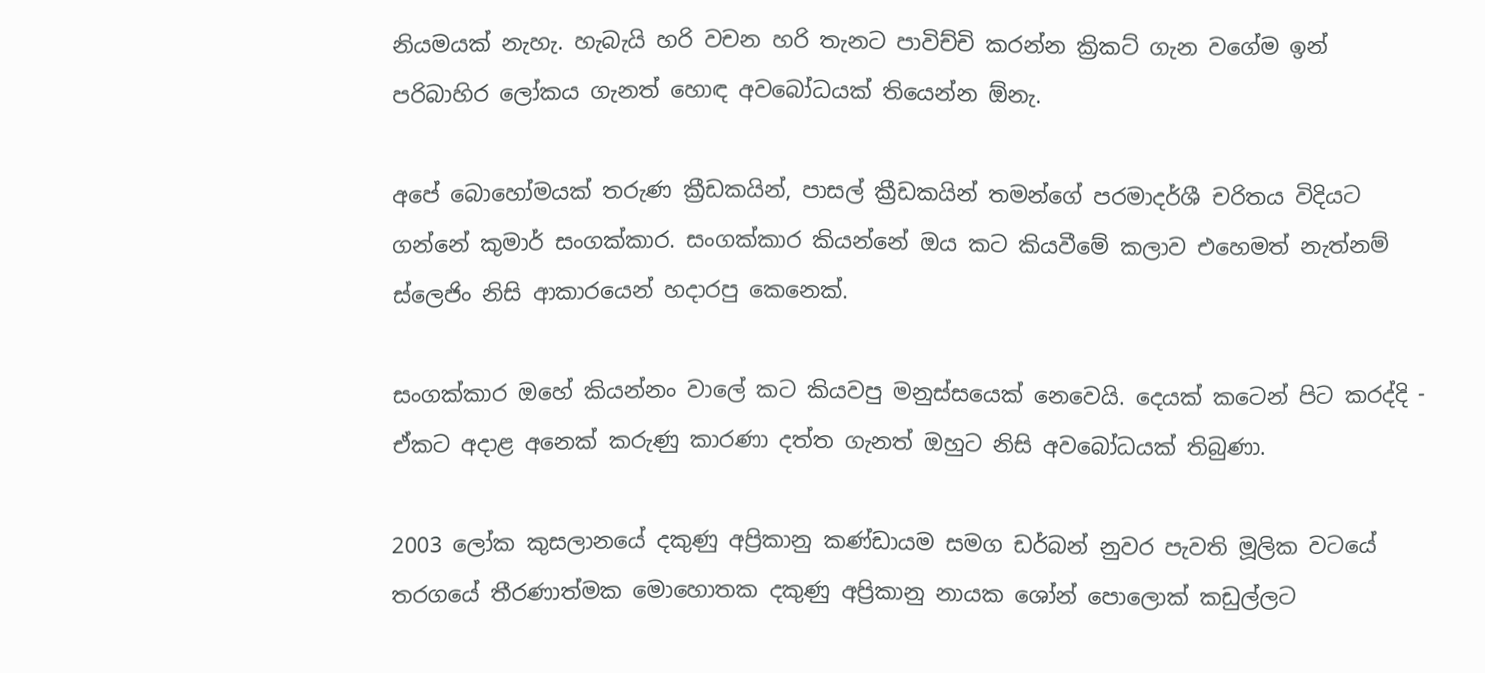නියමයක් නැහැ. හැබැයි හරි වචන හරි තැනට පාවිච්චි කරන්න ක්‍රිකට් ගැන වගේම ඉන් පරිබාහිර ලෝකය ගැනත් හොඳ අවබෝධයක් තියෙන්න ඕනැ.

අපේ බොහෝමයක් තරුණ ක්‍රීඩකයින්, පාසල් ක්‍රීඩකයින් තමන්ගේ පරමාදර්ශී චරිතය විදියට ගන්නේ කුමාර් සංගක්කාර. සංගක්කාර කියන්නේ ඔය කට කියවීමේ කලාව එහෙමත් නැත්නම් ස්ලෙජිං නිසි ආකාරයෙන් හදාරපු කෙනෙක්.

සංගක්කාර ඔහේ කියන්නං වාලේ කට කියවපු මනුස්සයෙක් නෙවෙයි. දෙයක් කටෙන් පිට කරද්දි - ඒකට අදාළ අනෙක් කරුණු කාරණා දත්ත ගැනත් ඔහුට නිසි අවබෝධයක් තිබුණා.

2003 ලෝක කුසලානයේ දකුණු අප්‍රිකානු කණ්ඩායම සමග ඩර්බන් නුවර පැවති මූලික වටයේ තරගයේ තීරණාත්මක මොහොතක දකුණු අප්‍රිකානු නායක ශෝන් පොලොක් කඩුල්ලට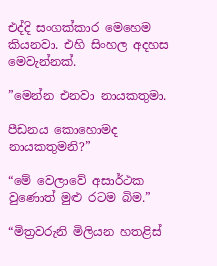එද්දි සංගක්කාර මෙහෙම කියනවා. එහි සිංහල අදහස මෙවැන්නක්.

”මෙන්න එනවා නායකතුමා.

පීඩනය කොහොමද නායකතුමනි?”

“මේ වෙලාවේ අසාර්ථක වුණොත් මුළු රටම බිම.”

“මිත්‍රවරුනි මිලියන හතළිස්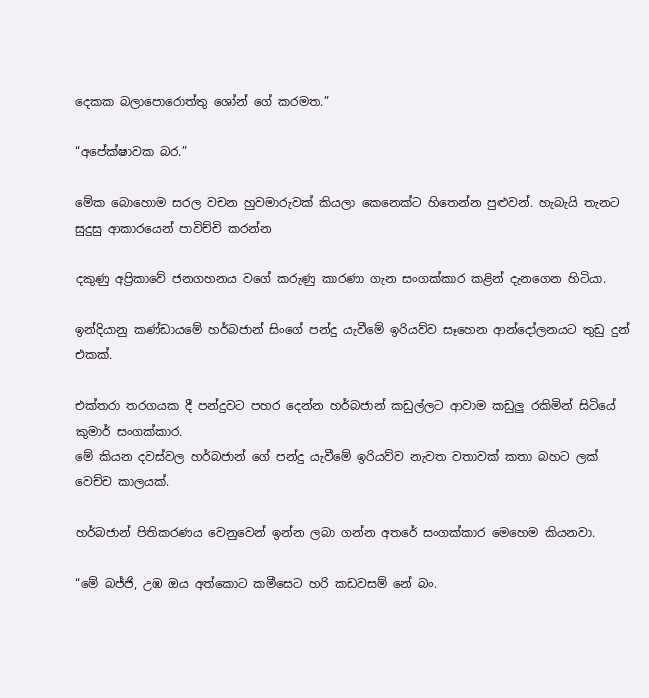දෙකක බලාපොරොත්තු ශෝන් ගේ කරමත.”

“අපේක්ෂාවක බර.”

මේක බොහොම සරල වචන හුවමාරුවක් කියලා කෙනෙක්ට හිතෙන්න පුළුවන්. හැබැයි තැනට සුදුසු ආකාරයෙන් පාවිච්චි කරන්න

දකුණු අප්‍රිකාවේ ජනගහනය වගේ කරුණු කාරණා ගැන සංගක්කාර කළින් දැනගෙන හිටියා.

ඉන්දියානු කණ්ඩායමේ හර්බජාන් සිංගේ පන්දු යැවීමේ ඉරියව්ව සෑහෙන ආන්දෝලනයට තුඩු දුන් එකක්.

එක්තරා තරගයක දී පන්දුවට පහර දෙන්න හර්බජාන් කඩුල්ලට ආවාම කඩුලු‍ රකිමින් සිටියේ කුමාර් සංගක්කාර.
මේ කියන දවස්වල හර්බජාන් ගේ පන්දු යැවීමේ ඉරියව්ව නැවත වතාවක් කතා බහට ලක් වෙච්ච කාලයක්.

හර්බජාන් පිතිකරණය වෙනුවෙන් ඉන්න ලබා ගන්න අතරේ සංගක්කාර මෙහෙම කියනවා.

“මේ බජ්ජි, උඹ ඔය අත්කොට කමීසෙට හරි කඩවසම් නේ බං.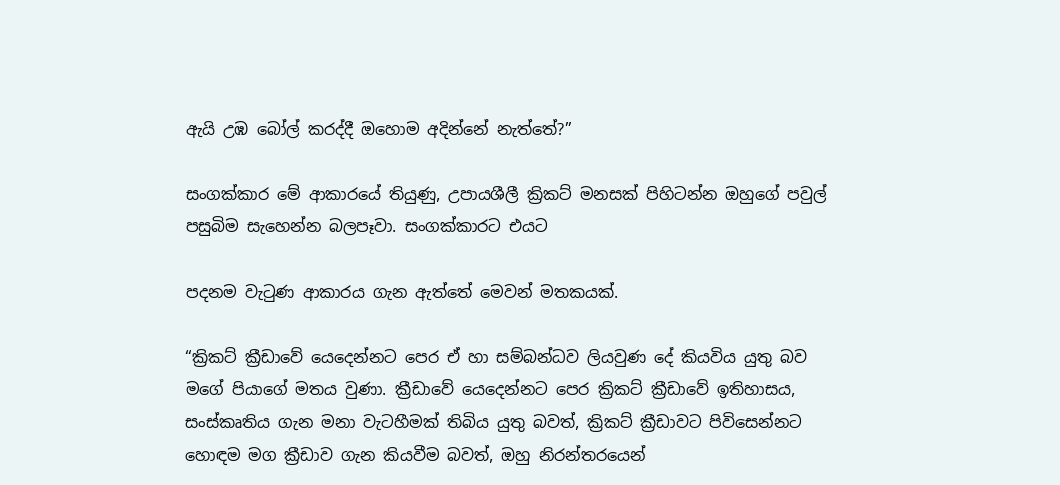ඇයි උඹ බෝල් කරද්දී ඔහොම අදින්නේ නැත්තේ?”

සංගක්කාර මේ ආකාරයේ තියුණු, උපායශීලී ක්‍රිකට් මනසක් පිහිටන්න ඔහුගේ පවුල් පසුබිම සැහෙන්න බලපෑවා. සංගක්කාරට එයට

පදනම වැටුණ ආකාරය ගැන ඇත්තේ මෙවන් මතකයක්.

“ක්‍රිකට් ක්‍රීඩාවේ යෙදෙන්නට පෙර ඒ හා සම්බන්ධව ලියවුණ දේ කියවිය යුතු බව මගේ පියාගේ මතය වුණා. ක්‍රීඩාවේ යෙදෙන්නට පෙර ක්‍රිකට් ක්‍රීඩාවේ ඉතිහාසය, සංස්කෘතිය ගැන මනා වැටහීමක් තිබිය යුතු බවත්, ක්‍රිකට් ක්‍රීඩාවට පිවිසෙන්නට හොඳම මග ක්‍රීඩාව ගැන කියවීම බවත්, ඔහු නිරන්තරයෙන්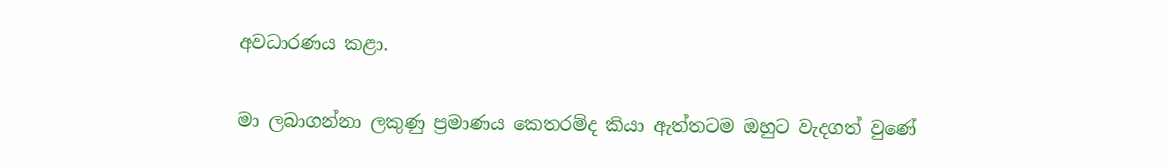අවධාරණය කළා.

මා ලබාගන්නා ලකුණු ප්‍රමාණය කෙතරම්ද කියා ඇත්තටම ඔහුට වැදගත් වුණේ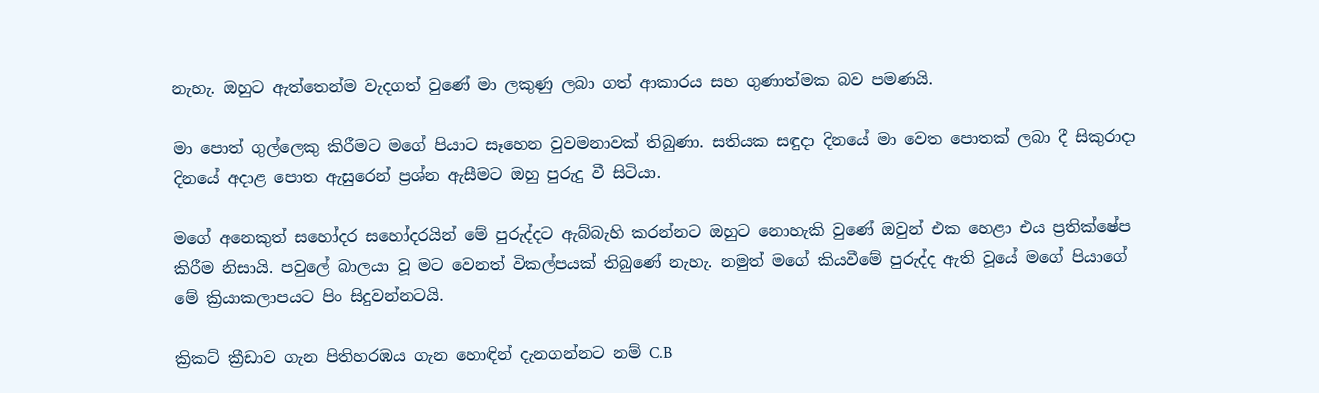නැහැ. ඔහුට ඇත්තෙන්ම වැදගත් වුණේ මා ලකුණු ලබා ගත් ආකාරය සහ ගුණාත්මක බව පමණයි.

මා පොත් ගුල්ලෙකු කිරීමට මගේ පියාට සෑහෙන වුවමනාවක් තිබුණා. සතියක සඳුදා දිනයේ මා වෙත පොතක් ලබා දී සිකුරාදා දිනයේ අදාළ පොත ඇසුරෙන් ප්‍රශ්න ඇසීමට ඔහු පුරුදු වී සිටියා.

මගේ අනෙකුත් සහෝදර සහෝදරයින් මේ පුරුද්දට ඇබ්බැහි කරන්නට ඔහුට නොහැකි වුණේ ඔවුන් එක හෙළා එය ප්‍රතික්ෂේප කිරීම නිසායි. පවුලේ බාලයා වූ මට වෙනත් විකල්පයක් තිබුණේ නැහැ. නමුත් මගේ කියවීමේ පුරුද්ද ඇති වූයේ මගේ පියාගේ මේ ක්‍රියාකලාපයට පිං සිදුවන්නටයි.

ක්‍රිකට් ක්‍රීඩාව ගැන පිතිහරඹය ගැන හොඳින් දැනගන්නට නම් C.B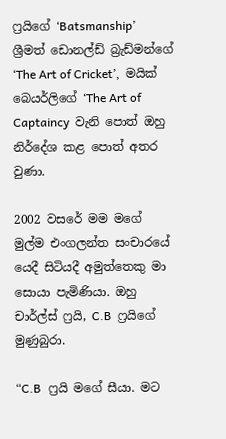ෆ්‍රයිගේ ‘Batsmanship’  ශ්‍රීමත් ඩොනල්ඩ් බ්‍රැඩ්මන්ගේ ‘The Art of Cricket’,  මයික් බෙයර්ලිගේ ‘The Art of Captaincy  වැනි පොත් ඔහු නිර්දේශ කළ පොත් අතර වුණා.

2002 වසරේ මම මගේ මුල්ම එංගලන්ත සංචාරයේ යෙදී සිටියදී අමුත්තෙකු මා සොයා පැමිණියා. ඔහු චාර්ල්ස් ෆ්‍රයි, C.B  ෆ්‍රයිගේ මුණුබුරා.

“C.B  ෆ්‍රයි මගේ සීයා. මට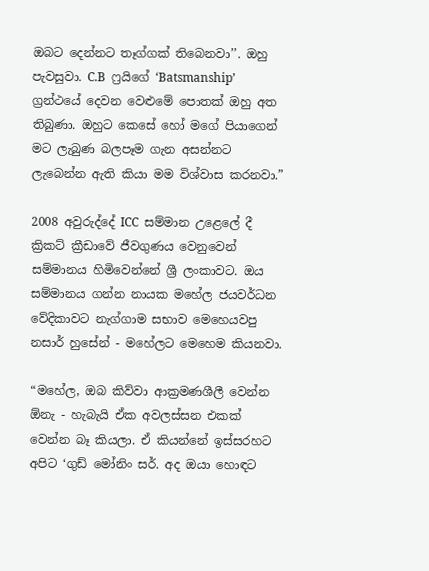ඔබට දෙන්නට තෑග්ගක් තිබෙනවා’’. ඔහු පැවසුවා. C.B  ෆ්‍රයිගේ ‘Batsmanship’ ග්‍රන්ථයේ දෙවන වෙළුමේ පොතක් ඔහු අත තිබුණා. ඔහුට කෙසේ හෝ මගේ පියාගෙන් මට ලැබුණ බලපෑම ගැන අසන්නට ලැබෙන්න ඇති කියා මම විශ්වාස කරනවා.”

2008 අවුරුද්දේ ICC  සම්මාන උළෙලේ දී ක්‍රිකට් ක්‍රීඩාවේ ජීවගුණය වෙනුවෙන් සම්මානය හිමිවෙන්නේ ශ්‍රී ලංකාවට. ඔය සම්මානය ගන්න නායක මහේල ජයවර්ධන වේදිකාවට නැග්ගාම සභාව මෙහෙයවපු නසාර් හුසේන් - මහේලට මෙහෙම කියනවා.

“මහේල, ඔබ කිව්වා ආක්‍රමණශීලී වෙන්න ඕනැ - හැබැයි ඒක අවලස්සන එකක් වෙන්න බෑ කියලා. ඒ කියන්නේ ඉස්සරහට අපිට ‘ගුඩ් මෝනිං සර්. අද ඔයා හොඳට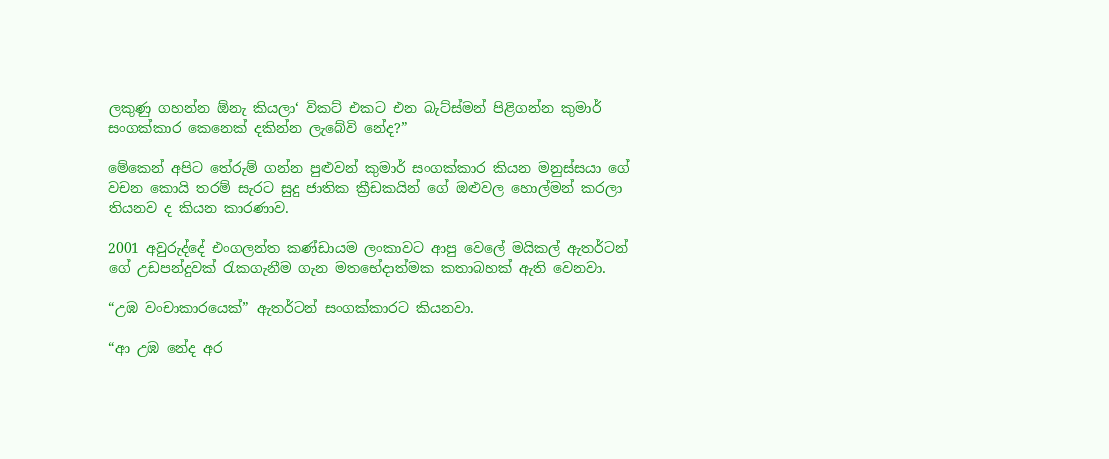ලකුණු ගහන්න ඕනැ කියලා‘ විකට් එකට එන බැට්ස්මන් පිළිගන්න කුමාර් සංගක්කාර කෙනෙක් දකින්න ලැබේවි නේද?”

මේකෙන් අපිට තේරුම් ගන්න පුළුවන් කුමාර් සංගක්කාර කියන මනුස්සයා ගේ වචන කොයි තරම් සැරට සුදු ජාතික ක්‍රීඩකයින් ගේ ඔළුවල හොල්මන් කරලා තියනව ද කියන කාරණාව.

2001 අවුරුද්දේ එංගලන්ත කණ්ඩායම ලංකාවට ආපු වෙලේ මයිකල් ඇතර්ටන් ගේ උඩපන්දුවක් රැකගැනීම ගැන මතභේදාත්මක කතාබහක් ඇති වෙනවා.

“උඹ වංචාකාරයෙක්” ඇතර්ටන් සංගක්කාරට කියනවා.

“ආ උඹ නේද අර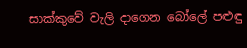සාක්කුවේ වැලි දාගෙන බෝලේ පළුඳු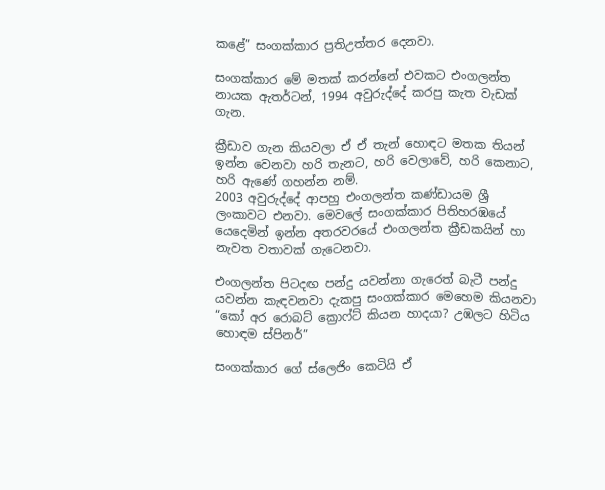කළේ” සංගක්කාර ප්‍රතිඋත්තර දෙනවා.

සංගක්කාර මේ මතක් කරන්නේ එවකට එංගලන්ත නායක ඇතර්ටන්, 1994 අවුරුද්දේ කරපු කැත වැඩක් ගැන.

ක්‍රීඩාව ගැන කියවලා ඒ ඒ තැන් හොඳට මතක තියන් ඉන්න වෙනවා හරි තැනට, හරි වෙලාවේ, හරි කෙනාට, හරි ඇණේ ගහන්න නම්.
2003 අවුරුද්දේ ආපහු එංගලන්ත කණ්ඩායම ශ්‍රී ලංකාවට එනවා. මෙවලේ සංගක්කාර පිතිහරඹයේ යෙදෙමින් ඉන්න අතරවරයේ එංගලන්ත ක්‍රීඩකයින් හා නැවත වතාවක් ගැටෙනවා.

එංගලන්ත පිටදඟ පන්දු යවන්නා ගැරෙත් බැටී පන්දු යවන්න කැඳවනවා දැකපු සංගක්කාර මෙහෙම කියනවා “කෝ අර රොබට් ක්‍රොෆ්ට් කියන හාදයා? උඹලට හිටිය හොඳම ස්පිනර්”

සංගක්කාර ගේ ස්ලෙජිං කෙටියි ඒ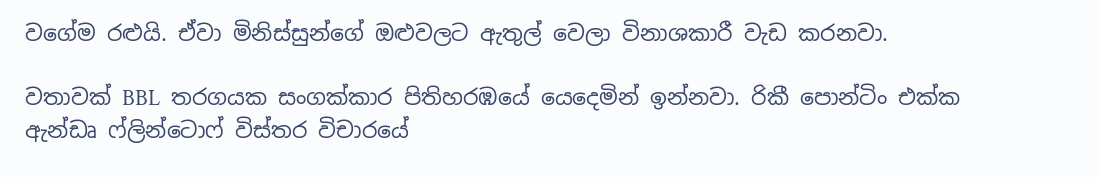වගේම රළුයි. ඒවා මිනිස්සුන්ගේ ඔළුවලට ඇතුල් වෙලා විනාශකාරී වැඩ කරනවා.

වතාවක් BBL  තරගයක සංගක්කාර පිතිහරඹයේ යෙදෙමින් ඉන්නවා. රිකී පොන්ටිං එක්ක ඇන්ඩෘ ෆ්ලින්ටොෆ් විස්තර විචාරයේ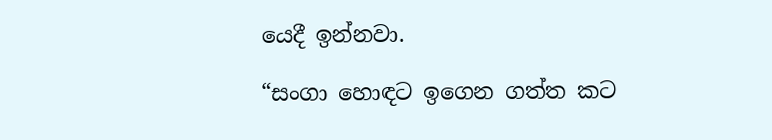යෙදී ඉන්නවා.

“සංගා හොඳට ඉගෙන ගත්ත කට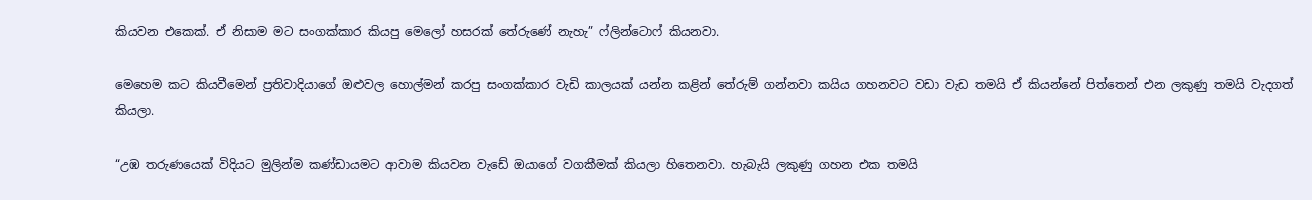කියවන එකෙක්. ඒ නිසාම මට සංගක්කාර කියපු මෙලෝ හසරක් තේරුණේ නැහැ” ෆ්ලින්ටොෆ් කියනවා.

මෙහෙම කට කියවීමෙන් ප්‍රතිවාදියාගේ ඔළුවල හොල්මන් කරපු සංගක්කාර වැඩි කාලයක් යන්න කළින් තේරුම් ගන්නවා කයිය ගහනවට වඩා වැඩ තමයි ඒ කියන්නේ පිත්තෙන් එන ලකුණු තමයි වැදගත් කියලා.

“උඹ තරුණයෙක් විදියට මුලින්ම කණ්ඩායමට ආවාම කියවන වැඩේ ඔයාගේ වගකීමක් කියලා හිතෙනවා. හැබැයි ලකුණු ගහන එක තමයි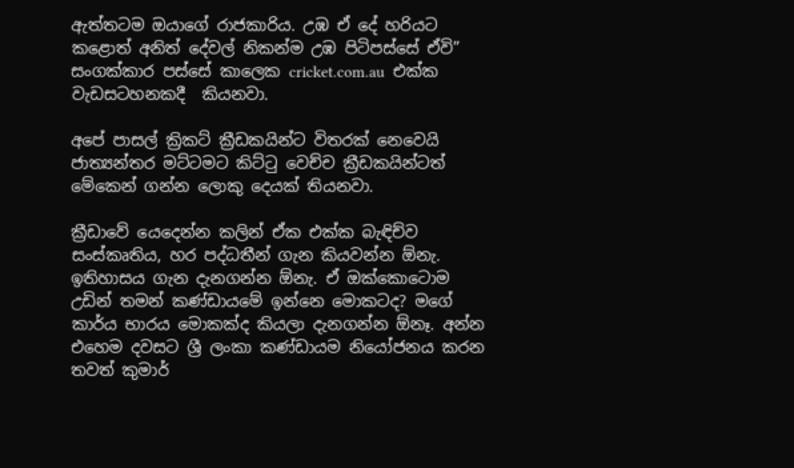ඇත්තටම ඔයාගේ රාජකාරිය. උඹ ඒ දේ හරියට කළොත් අනිත් දේවල් නිකන්ම උඹ පිටිපස්සේ ඒවි” සංගක්කාර පස්සේ කාලෙක cricket.com.au  එක්ක වැඩසටහනකදී  කියනවා.

අපේ පාසල් ක්‍රිකට් ක්‍රීඩකයින්ට විතරක් නෙවෙයි ජාත්‍යන්තර මට්ටමට කිට්ටු වෙච්ච ක්‍රීඩකයින්ටත් මේකෙන් ගන්න ලොකු දෙයක් තියනවා.

ක්‍රීඩාවේ යෙදෙන්න කලින් ඒක එක්ක බැඳිච්ව සංස්කෘතිය, හර පද්ධතීන් ගැන කියවන්න ඕනැ. ඉතිහාසය ගැන දැනගන්න ඕනැ. ඒ ඔක්කොටොම උඩින් තමන් කණ්ඩායමේ ඉන්නෙ මොකටද? මගේ කාර්ය භාරය මොකක්ද කියලා දැනගන්න ඕනෑ. අන්න එහෙම දවසට ශ්‍රී ලංකා කණ්ඩායම නියෝජනය කරන තවත් කුමාර්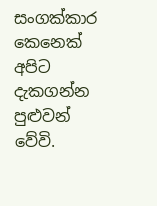සංගක්කාර කෙනෙක් අපිට දැකගන්න පුළුවන් වේවි.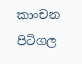කාංචන පිටිගල